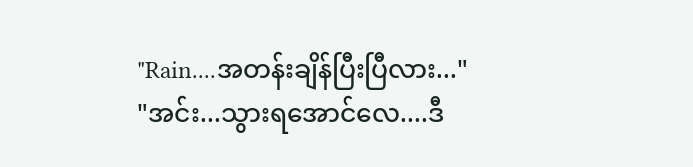"Rain....အတန်းချိန်ပြီးပြီလား..."
"အင်း...သွားရအောင်လေ....ဒီ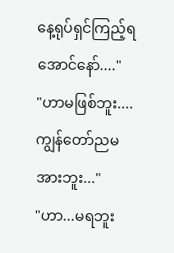နေ့ရုပ်ရှင်ကြည့်ရအောင်နော်...."
"ဟာမဖြစ်ဘူး....ကျွန်တော်ညမအားဘူး..."
"ဟာ...မရဘူး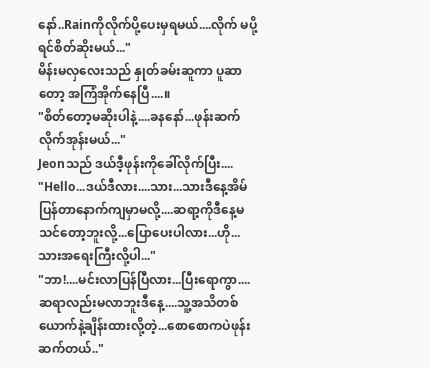နော်..Rainကိုလိုက်ပို့ပေးမှရမယ်....လိုက် မပို့ရင်စိတ်ဆိုးမယ်..."
မိန်းမလှလေးသည် နှုတ်ခမ်းဆူကာ ပူဆာတော့ အကြံအိုက်နေပြီ....။
"စိတ်တော့မဆိုးပါနဲ့....ခနနော်...ဖုန်းဆက်လိုက်အုန်းမယ်..."
Jeonသည် ဒယ်ဒီ့ဖုန်းကိုခေါ်လိုက်ပြီး....
"Hello...ဒယ်ဒီလား....သား...သားဒီနေ့အိမ်ပြန်တာနောက်ကျမှာမလို့....ဆရာ့ကိုဒီနေ့မသင်တော့ဘူးလို့...ပြောပေးပါလား...ဟို...သားအရေးကြီးလို့ပါ..."
"ဘာ!....မင်းလာပြန်ပြီလား...ပြီးရောကွာ....ဆရာလည်းမလာဘူးဒီနေ့....သူ့အသိတစ်ယောက်နဲ့ချိန်းထားလို့တဲ့...စောစောကပဲဖုန်းဆက်တယ်.."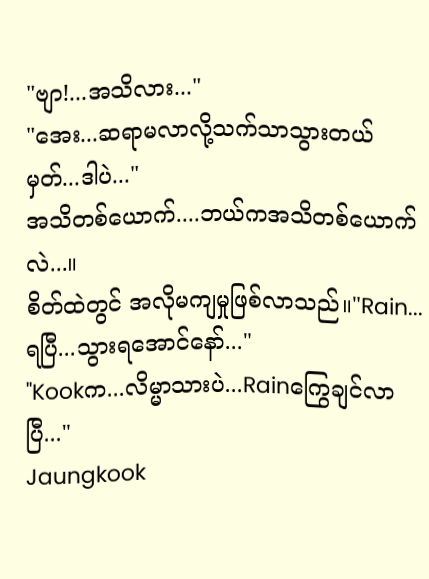"ဗျာ!...အသိလား..."
"အေး...ဆရာမလာလို့သက်သာသွားတယ်မှတ်...ဒါပဲ..."
အသိတစ်ယောက်....ဘယ်ကအသိတစ်ယောက်လဲ...။
စိတ်ထဲတွင် အလိုမကျမှုဖြစ်လာသည်။"Rain...ရပြီ...သွားရအောင်နော်..."
"Kookက...လိမ္မာသားပဲ...Rainကြွေချင်လာပြီ..."
Jaungkook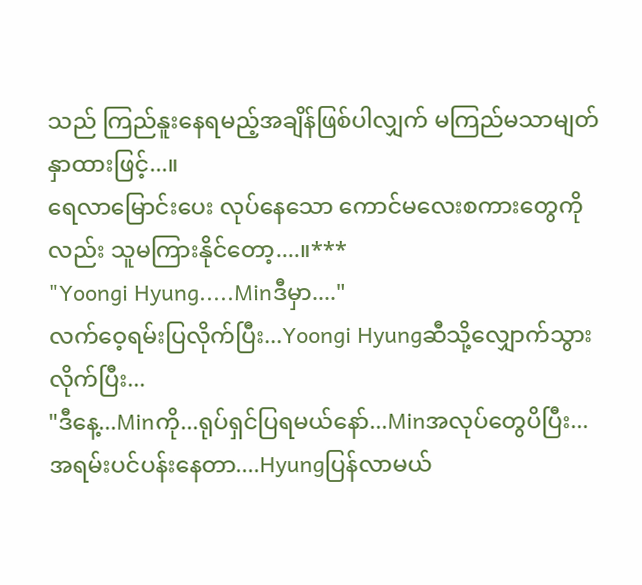သည် ကြည်နူးနေရမည့်အချိန်ဖြစ်ပါလျှက် မကြည်မသာမျတ်နှာထားဖြင့်...။
ရေလာမြောင်းပေး လုပ်နေသော ကောင်မလေးစကားတွေကိုလည်း သူမကြားနိုင်တော့....။***
"Yoongi Hyung.....Minဒီမှာ...."
လက်ဝေ့ရမ်းပြလိုက်ပြီး...Yoongi Hyungဆီသို့လျှောက်သွားလိုက်ပြီး...
"ဒီနေ့...Minကို...ရုပ်ရှင်ပြရမယ်နော်...Minအလုပ်တွေပိပြီး...အရမ်းပင်ပန်းနေတာ....Hyungပြန်လာမယ်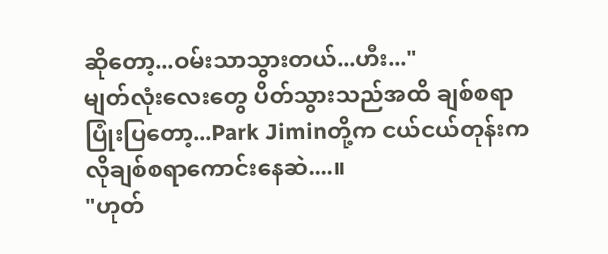ဆိုတော့...ဝမ်းသာသွားတယ်...ဟီး..."
မျတ်လုံးလေးတွေ ပိတ်သွားသည်အထိ ချစ်စရာပြုံးပြတော့...Park Jiminတို့က ငယ်ငယ်တုန်းကလိုချစ်စရာကောင်းနေဆဲ....။
"ဟုတ်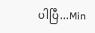ပါပြီ...Min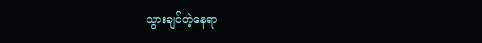သွားချင်တဲ့နေရာ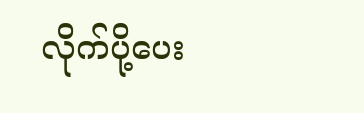လိုက်ပို့ပေး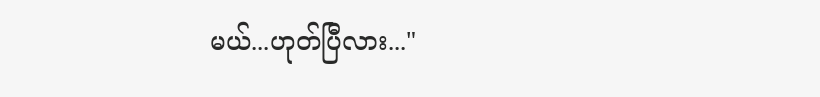မယ်...ဟုတ်ပြီလား..."